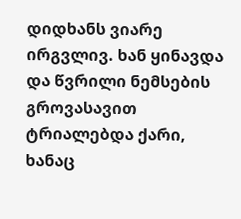დიდხანს ვიარე ირგვლივ. ხან ყინავდა და წვრილი ნემსების გროვასავით ტრიალებდა ქარი, ხანაც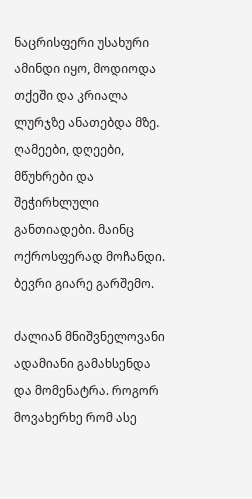ნაცრისფერი უსახური ამინდი იყო, მოდიოდა თქეში და კრიალა ლურჯზე ანათებდა მზე. ღამეები, დღეები, მწუხრები და შეჭირხლული განთიადები. მაინც ოქროსფერად მოჩანდი. ბევრი გიარე გარშემო.

ძალიან მნიშვნელოვანი ადამიანი გამახსენდა და მომენატრა. როგორ მოვახერხე რომ ასე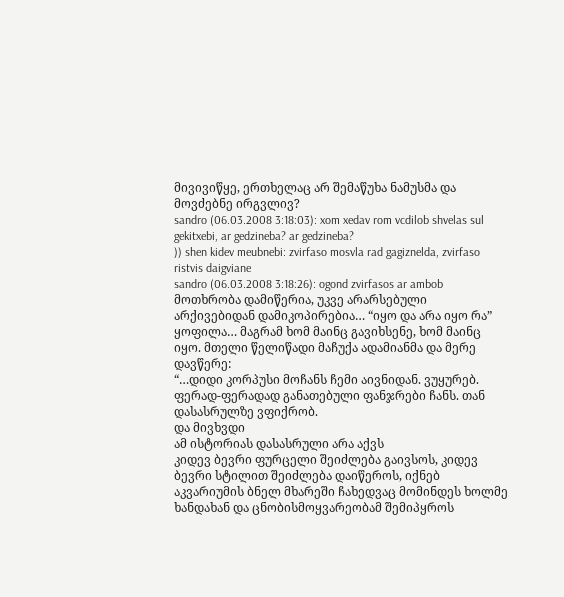მივივიწყე, ერთხელაც არ შემაწუხა ნამუსმა და მოვძებნე ირგვლივ?
sandro (06.03.2008 3:18:03): xom xedav rom vcdilob shvelas sul gekitxebi, ar gedzineba? ar gedzineba?
)) shen kidev meubnebi: zvirfaso mosvla rad gagiznelda, zvirfaso ristvis daigviane
sandro (06.03.2008 3:18:26): ogond zvirfasos ar ambob
მოთხრობა დამიწერია, უკვე არარსებული არქივებიდან დამიკოპირებია… “იყო და არა იყო რა” ყოფილა… მაგრამ ხომ მაინც გავიხსენე, ხომ მაინც იყო. მთელი წელიწადი მაჩუქა ადამიანმა და მერე დავწერე:
“…დიდი კორპუსი მოჩანს ჩემი აივნიდან. ვუყურებ. ფერად-ფერადად განათებული ფანჯრები ჩანს. თან დასასრულზე ვფიქრობ.
და მივხვდი
ამ ისტორიას დასასრული არა აქვს
კიდევ ბევრი ფურცელი შეიძლება გაივსოს, კიდევ ბევრი სტილით შეიძლება დაიწეროს, იქნებ აკვარიუმის ბნელ მხარეში ჩახედვაც მომინდეს ხოლმე ხანდახან და ცნობისმოყვარეობამ შემიპყროს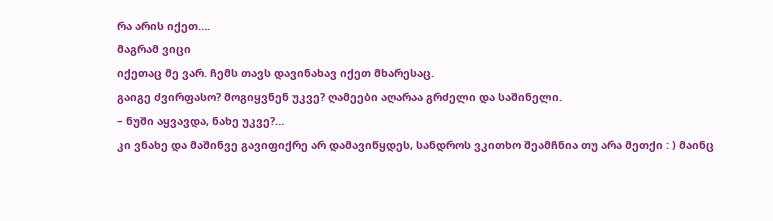რა არის იქეთ….
მაგრამ ვიცი
იქეთაც მე ვარ. ჩემს თავს დავინახავ იქეთ მხარესაც.
გაიგე ძვირფასო? მოგიყვნენ უკვე? ღამეები აღარაა გრძელი და საშინელი.
– ნუში აყვავდა, ნახე უკვე?…
კი ვნახე და მაშინვე გავიფიქრე არ დამავიწყდეს, სანდროს ვკითხო შეამჩნია თუ არა მეთქი : ) მაინც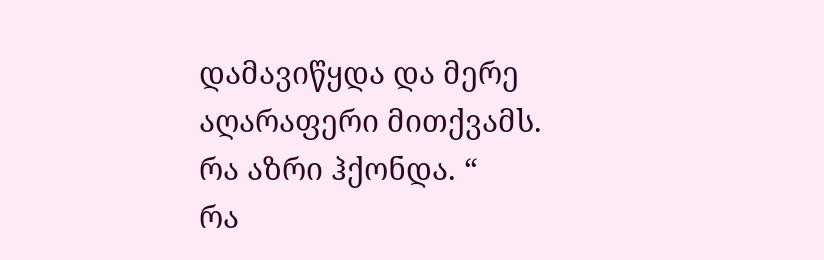დამავიწყდა და მერე აღარაფერი მითქვამს. რა აზრი ჰქონდა. “
რა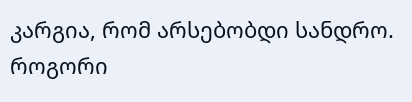კარგია, რომ არსებობდი სანდრო. როგორი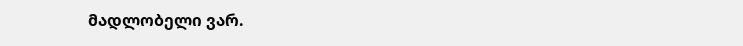მადლობელი ვარ.